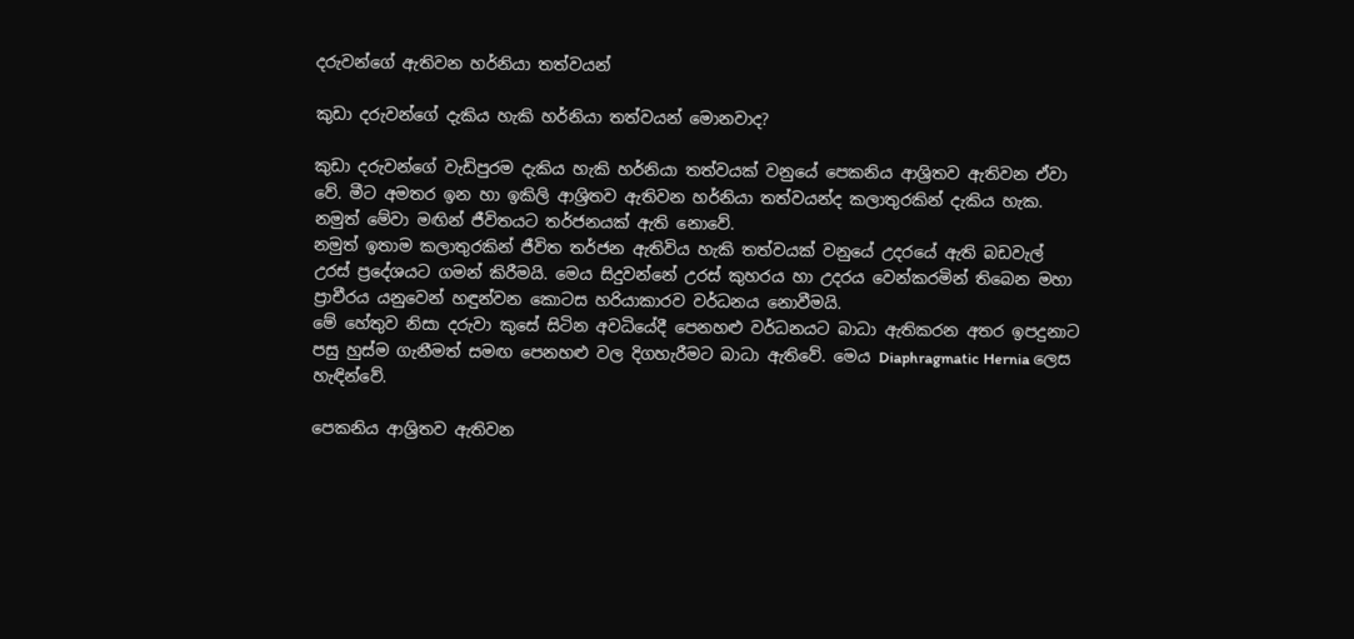දරුවන්ගේ ඇතිවන හර්නියා තත්වයන්

කුඩා දරුවන්ගේ දැකිය හැකි හර්නියා තත්වයන් මොනවාද?

කුඩා දරුවන්ගේ වැඩිපුරම දැකිය හැකි හර්නියා තත්වයක් වනුයේ පෙකනිය ආශ්‍රිතව ඇතිවන ඒවා වේ. මීට අමතර ඉන හා ඉකිලි ආශ්‍රිතව ඇතිවන හර්නියා තත්වයන්ද කලාතුරකින් දැකිය හැක. නමුත් මේවා මඟින් ජීවිතයට තර්ජනයක් ඇති නොවේ.
නමුත් ඉතාම කලාතුරකින් ජීවිත තර්ජන ඇතිවිය හැකි තත්වයක් වනුයේ උදරයේ ඇති බඩවැල් උරස් ප්‍රදේශයට ගමන් කිරීමයි. මෙය සිදුවන්නේ උරස් කුහරය හා උදරය වෙන්කරමින් තිබෙන මහා ප්‍රාචීරය යනුවෙන් හඳුන්වන කොටස හරියාකාරව වර්ධනය නොවීමයි.
මේ හේතුව නිසා දරුවා කුසේ සිටින අවධියේදී පෙනහළු වර්ධනයට බාධා ඇතිකරන අතර ඉපදුනාට පසු හුස්ම ගැනීමත් සමඟ පෙනහළු වල දිගහැරීමට බාධා ඇතිවේ. මෙය Diaphragmatic Hernia ලෙස හැඳින්වේ.

පෙකනිය ආශ්‍රිතව ඇතිවන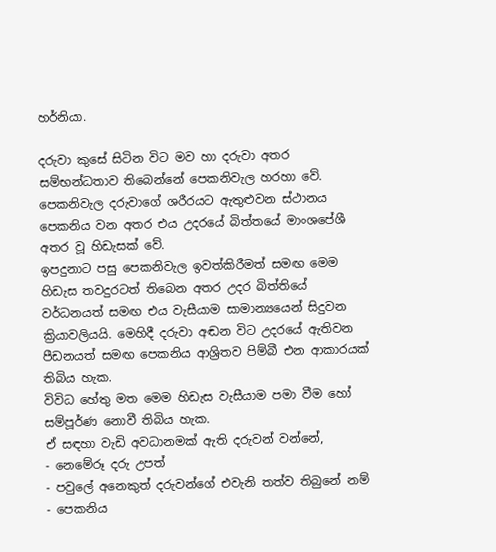හර්නියා.

දරුවා කුසේ සිටින විට මව හා දරුවා අතර සම්භන්ධතාව තිබෙන්නේ පෙකනිවැල හරහා වේ. පෙකනිවැල දරුවාගේ ශරීරයට ඇතුළුවන ස්ථානය පෙකනිය වන අතර එය උදරයේ බිත්තයේ මාංශපේශී අතර වූ හිඩැසක් වේ.
ඉපදුනාට පසු පෙකනිවැල ඉවත්කිරීමත් සමඟ මෙම හිඩැස තවදුරටත් තිබෙන අතර උදර බිත්තියේ වර්ධනයත් සමඟ එය වැසීයාම සාමාන්‍යයෙන් සිදුවන ක්‍රියාවලියයි. මෙහිදී දරුවා අඬන විට උදරයේ ඇතිවන පීඩනයත් සමඟ පෙකනිය ආශ්‍රිතව පිම්බී එන ආකාරයක් තිබිය හැක.
විවිධ හේතු මත මෙම හිඩැස වැසීයාම පමා වීම හෝ සම්පූර්ණ නොවී තිබිය හැක.
ඒ සඳහා වැඩි අවධානමක් ඇති දරුවන් වන්නේ,
- නෙමේරූ දරු උපත්
- පවුලේ අනෙකුත් දරුවන්ගේ එවැනි තත්ව තිබුනේ නම්
- පෙකනිය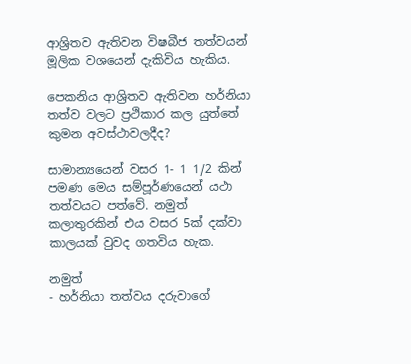ආශ්‍රිතව ඇතිවන විෂබීජ තත්වයන්
මූලික වශයෙන් දැකිවිය හැකිය.

පෙකනිය ආශ්‍රිතව ඇතිවන හර්නියා තත්ව වලට ප්‍රථිකාර කල යුත්තේ කුමන අවස්ථාවලදීද?

සාමාන්‍යයෙන් වසර 1- 1 1/2 කින් පමණ මෙය සම්පූර්ණයෙන් යථා තත්වයට පත්වේ. නමුත් කලාතුරකින් එය වසර 5ක් දක්වා කාලයක් වුවද ගතවිය හැක.

නමුත්
- හර්නියා තත්වය දරුවාගේ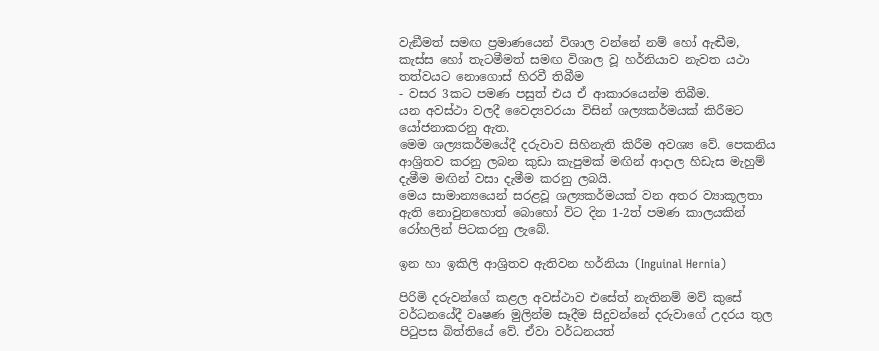වැඞීමත් සමඟ ප්‍රමාණයෙන් විශාල වන්නේ නම් හෝ ඇඬීම, කැස්ස හෝ තැටමීමත් සමඟ විශාල වූ හර්නියාව නැවත යථා තත්වයට නොගොස් හිරවී තිබීම
- වසර 3කට පමණ පසුත් එය ඒ ආකාරයෙන්ම තිබීම.
යන අවස්ථා වලදී වෛද්‍යවරයා විසින් ශල්‍යකර්මයක් කිරීමට යෝජනාකරනු ඇත.
මෙම ශල්‍යකර්මයේදී දරුවාව සිහිනැති කිරීම අවශ්‍ය වේ. පෙකනිය ආශ්‍රිතව කරනු ලබන කුඩා කැපුමක් මඟින් ආදාල හිඩැස මැහුම් දැමීම මඟින් වසා දැමීම කරනු ලබයි.
මෙය සාමාන්‍යයෙන් සරළවූ ශල්‍යකර්මයක් වන අතර ව්‍යාකූලතා ඇති නොවුනහොත් බොහෝ විට දින 1-2ත් පමණ කාලයකින් රෝහලින් පිටකරනු ලැබේ.

ඉන හා ඉකිලි ආශ්‍රිතව ඇතිවන හර්නියා (Inguinal Hernia)

පිරිමි දරුවන්ගේ කළල අවස්ථාව එසේත් නැතිනම් මව් කුසේ වර්ධනයේදී වෘෂණ මුලින්ම සෑදීම සිදුවන්නේ දරුවාගේ උදරය තුල පිටුපස බිත්තියේ වේ. ඒවා වර්ධනයත්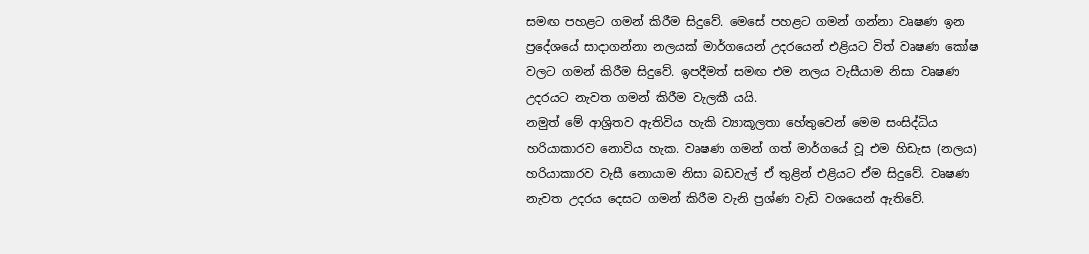සමඟ පහළට ගමන් කිරීම සිදුවේ. මෙසේ පහළට ගමන් ගන්නා වෘෂණ ඉන ප්‍රදේශයේ සාදාගන්නා නලයක් මාර්ගයෙන් උදරයෙන් එළියට විත් වෘෂණ කෝෂ වලට ගමන් කිරීම සිදුවේ. ඉපදීමත් සමඟ එම නලය වැසීයාම නිසා වෘෂණ උදරයට නැවත ගමන් කිරීම වැලකී යයි.
නමුත් මේ ආශ්‍රිතව ඇතිවිය හැකි ව්‍යාකූලතා හේතුවෙන් මෙම සංසිද්ධිය හරියාකාරව නොවිය හැක. වෘෂණ ගමන් ගත් මාර්ගයේ වූ එම හිඩැස (නලය) හරියාකාරව වැසී නොයාම නිසා බඩවැල් ඒ තුළින් එළියට ඒම සිදුවේ. වෘෂණ නැවත උදරය දෙසට ගමන් කිරීම වැනි ප්‍රශ්ණ වැඩි වශයෙන් ඇතිවේ.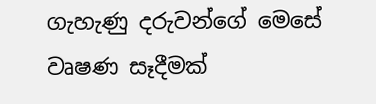ගැහැණු දරුවන්ගේ මෙසේ වෘෂණ සෑදීමක්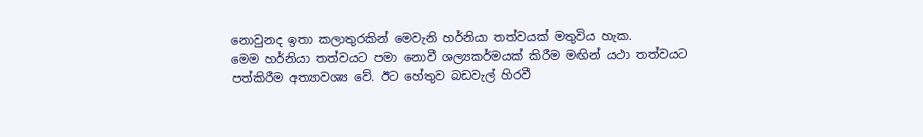නොවුනද ඉතා කලාතුරකින් මෙවැනි හර්නියා තත්වයක් මතුවිය හැක.
මෙම හර්නියා තත්වයට පමා නොවී ශල්‍යකර්මයක් කිරීම මඟින් යථා තත්වයට පත්කිරීම අත්‍යාවශ්‍ය වේ. ඊට හේතුව බඩවැල් හිරවී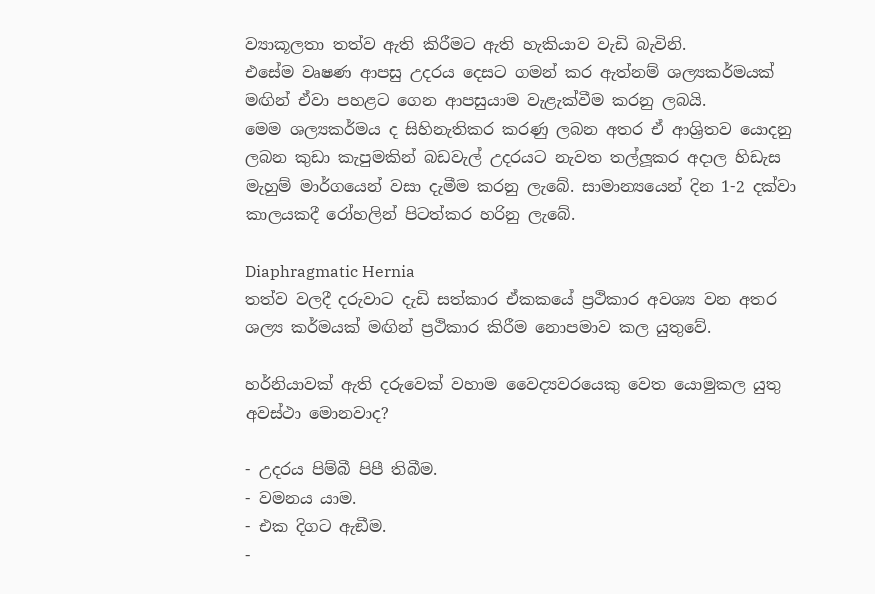ව්‍යාකූලතා තත්ව ඇති කිරීමට ඇති හැකියාව වැඩි බැවිනි.
එසේම වෘෂණ ආපසු උදරය දෙසට ගමන් කර ඇත්නම් ශල්‍යකර්මයක් මඟින් ඒවා පහළට ගෙන ආපසුයාම වැළැක්වීම කරනු ලබයි.
මෙම ශල්‍යකර්මය ද සිහිනැතිකර කරණු ලබන අතර ඒ ආශ්‍රිතව යොදනු ලබන කුඩා කැපුමකින් බඩවැල් උදරයට නැවත තල්ලූකර අදාල හිඩැස මැහුම් මාර්ගයෙන් වසා දැමීම කරනු ලැබේ. සාමාන්‍යයෙන් දින 1-2 දක්වා කාලයකදී රෝහලින් පිටත්කර හරිනු ලැබේ.

Diaphragmatic Hernia
තත්ව වලදී දරුවාට දැඩි සත්කාර ඒකකයේ ප්‍රථිකාර අවශ්‍ය වන අතර ශල්‍ය කර්මයක් මඟින් ප්‍රථිකාර කිරීම නොපමාව කල යුතුවේ.

හර්නියාවක් ඇති දරුවෙක් වහාම වෛද්‍යවරයෙකු වෙත යොමුකල යුතු අවස්ථා මොනවාද?

- උදරය පිම්බී පිපී තිබීම.
- වමනය යාම.
- එක දිගට ඇඞීම.
-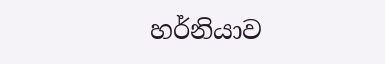හර්නියාව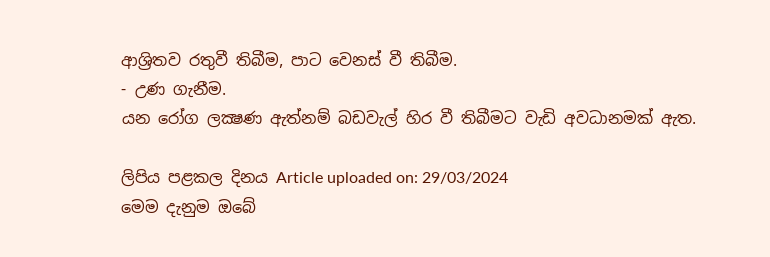ආශ්‍රිතව රතුවී තිබීම, පාට වෙනස් වී තිබීම.
- උණ ගැනීම.
යන රෝග ලක්‍ෂණ ඇත්නම් බඩවැල් හිර වී තිබීමට වැඩි අවධානමක් ඇත.

ලිපිය පළකල දිනය Article uploaded on: 29/03/2024
මෙම දැනුම ඔබේ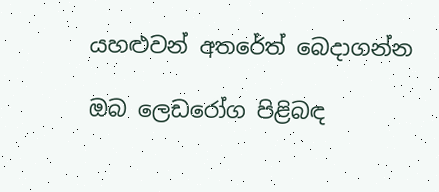යහළුවන් අතරේත් බෙදාගන්න

ඔබ ලෙඩරෝග පිළිබඳ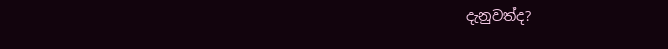දැනුවත්ද?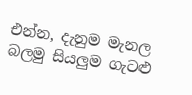එන්න, දැනුම මැනල බලමු සියලුම ගැටළු